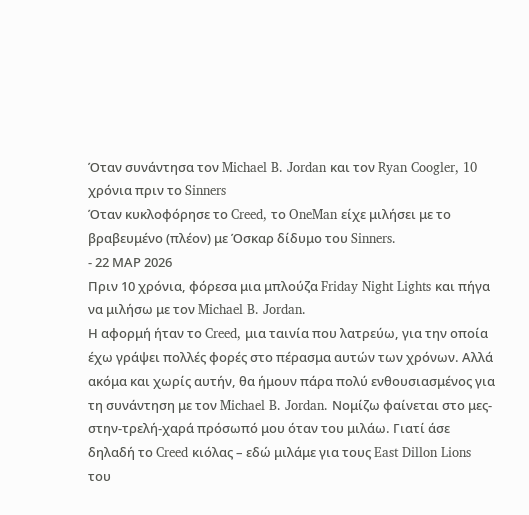Όταν συνάντησα τον Michael B. Jordan και τον Ryan Coogler, 10 χρόνια πριν το Sinners
Όταν κυκλοφόρησε το Creed, το OneMan είχε μιλήσει με το βραβευμένο (πλέον) με Όσκαρ δίδυμο του Sinners.
- 22 ΜΑΡ 2026
Πριν 10 χρόνια, φόρεσα μια μπλούζα Friday Night Lights και πήγα να μιλήσω με τον Michael B. Jordan.
Η αφορμή ήταν το Creed, μια ταινία που λατρεύω, για την οποία έχω γράψει πολλές φορές στο πέρασμα αυτών των χρόνων. Αλλά ακόμα και χωρίς αυτήν, θα ήμουν πάρα πολύ ενθουσιασμένος για τη συνάντηση με τον Michael B. Jordan. Νομίζω φαίνεται στο μες-στην-τρελή-χαρά πρόσωπό μου όταν του μιλάω. Γιατί άσε δηλαδή το Creed κιόλας – εδώ μιλάμε για τους East Dillon Lions του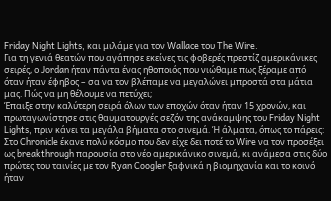Friday Night Lights, και μιλάμε για τον Wallace του The Wire.
Για τη γενιά θεατών που αγάπησε εκείνες τις φοβερές πρεστίζ αμερικάνικες σειρές, ο Jordan ήταν πάντα ένας ηθοποιός που νιώθαμε πως ξέραμε από όταν ήταν έφηβος – σα να τον βλέπαμε να μεγαλώνει μπροστά στα μάτια μας. Πώς να μη θέλουμε να πετύχει;
Έπαιξε στην καλύτερη σειρά όλων των εποχών όταν ήταν 15 χρονών, και πρωταγωνίστησε στις θαυματουργές σεζόν της ανάκαμψης του Friday Night Lights, πριν κάνει τα μεγάλα βήματα στο σινεμά. Ή άλματα, όπως το πάρεις: Στο Chronicle έκανε πολύ κόσμο που δεν είχε δει ποτέ το Wire να τον προσέξει ως breakthrough παρουσία στο νέo αμερικάνικο σινεμά, κι ανάμεσα στις δύο πρώτες του ταινίες με τον Ryan Coogler ξαφνικά η βιομηχανία και το κοινό ήταν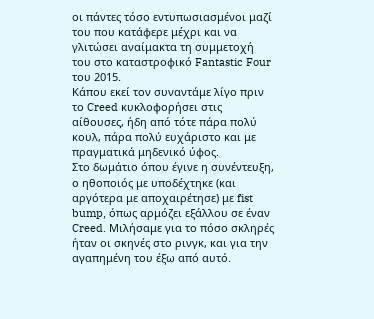οι πάντες τόσο εντυπωσιασμένοι μαζί του που κατάφερε μέχρι και να γλιτώσει αναίμακτα τη συμμετοχή του στο καταστροφικό Fantastic Four του 2015.
Κάπου εκεί τον συναντάμε λίγο πριν το Creed κυκλοφορήσει στις αίθουσες, ήδη από τότε πάρα πολύ κουλ, πάρα πολύ ευχάριστο και με πραγματικά μηδενικό ύφος.
Στο δωμάτιο όπου έγινε η συνέντευξη, ο ηθοποιός με υποδέχτηκε (και αργότερα με αποχαιρέτησε) με fist bump, όπως αρμόζει εξάλλου σε έναν Creed. Μιλήσαμε για το πόσο σκληρές ήταν οι σκηνές στο ρινγκ, και για την αγαπημένη του έξω από αυτό.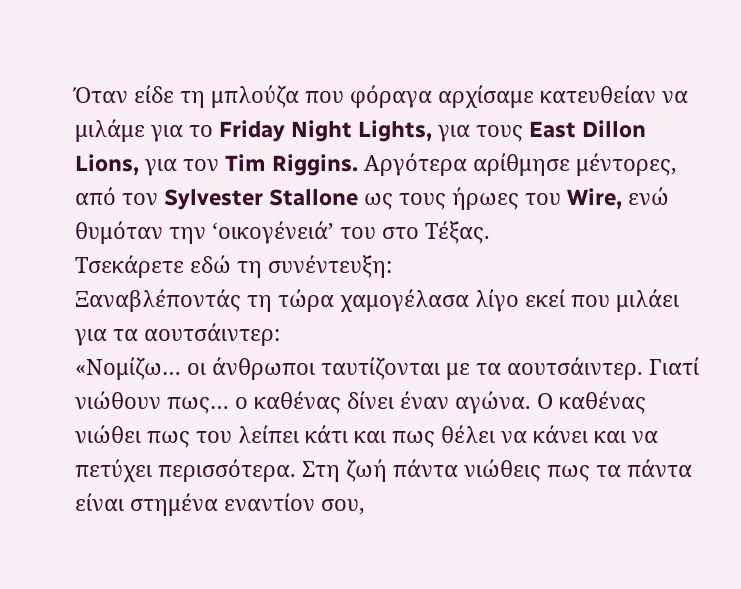Όταν είδε τη μπλούζα που φόραγα αρχίσαμε κατευθείαν να μιλάμε για το Friday Night Lights, για τους East Dillon Lions, για τον Tim Riggins. Αργότερα αρίθμησε μέντορες, από τον Sylvester Stallone ως τους ήρωες του Wire, ενώ θυμόταν την ‘οικογένειά’ του στο Τέξας.
Τσεκάρετε εδώ τη συνέντευξη:
Ξαναβλέποντάς τη τώρα χαμογέλασα λίγο εκεί που μιλάει για τα αουτσάιντερ:
«Νομίζω… οι άνθρωποι ταυτίζονται με τα αουτσάιντερ. Γιατί νιώθουν πως… ο καθένας δίνει έναν αγώνα. Ο καθένας νιώθει πως του λείπει κάτι και πως θέλει να κάνει και να πετύχει περισσότερα. Στη ζωή πάντα νιώθεις πως τα πάντα είναι στημένα εναντίον σου,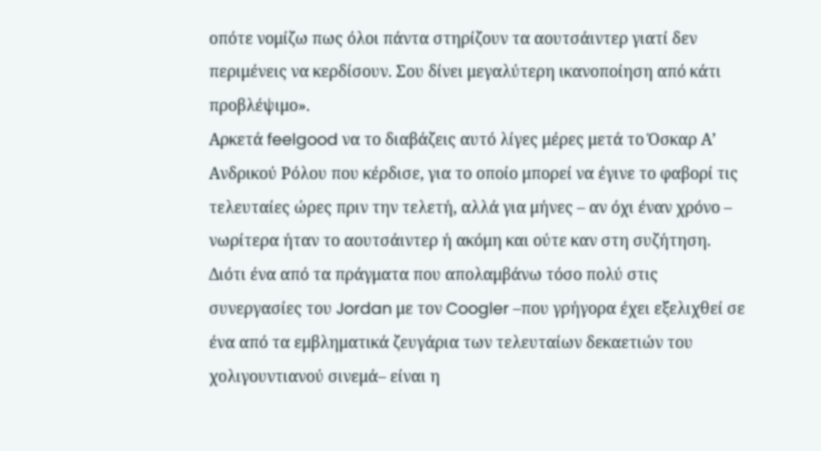οπότε νομίζω πως όλοι πάντα στηρίζουν τα αουτσάιντερ γιατί δεν περιμένεις να κερδίσουν. Σου δίνει μεγαλύτερη ικανοποίηση από κάτι προβλέψιμο».
Αρκετά feelgood να το διαβάζεις αυτό λίγες μέρες μετά το Όσκαρ Α’ Ανδρικού Ρόλου που κέρδισε, για το οποίο μπορεί να έγινε το φαβορί τις τελευταίες ώρες πριν την τελετή, αλλά για μήνες – αν όχι έναν χρόνο – νωρίτερα ήταν το αουτσάιντερ ή ακόμη και ούτε καν στη συζήτηση.
Διότι ένα από τα πράγματα που απολαμβάνω τόσο πολύ στις συνεργασίες του Jordan με τον Coogler –που γρήγορα έχει εξελιχθεί σε ένα από τα εμβληματικά ζευγάρια των τελευταίων δεκαετιών του χολιγουντιανού σινεμά– είναι η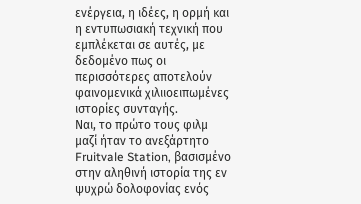ενέργεια, η ιδέες, η ορμή και η εντυπωσιακή τεχνική που εμπλέκεται σε αυτές, με δεδομένο πως οι περισσότερες αποτελούν φαινομενικά χιλιιοειπωμένες ιστορίες συνταγής.
Ναι, το πρώτο τους φιλμ μαζί ήταν το ανεξάρτητο Fruitvale Station, βασισμένο στην αληθινή ιστορία της εν ψυχρώ δολοφονίας ενός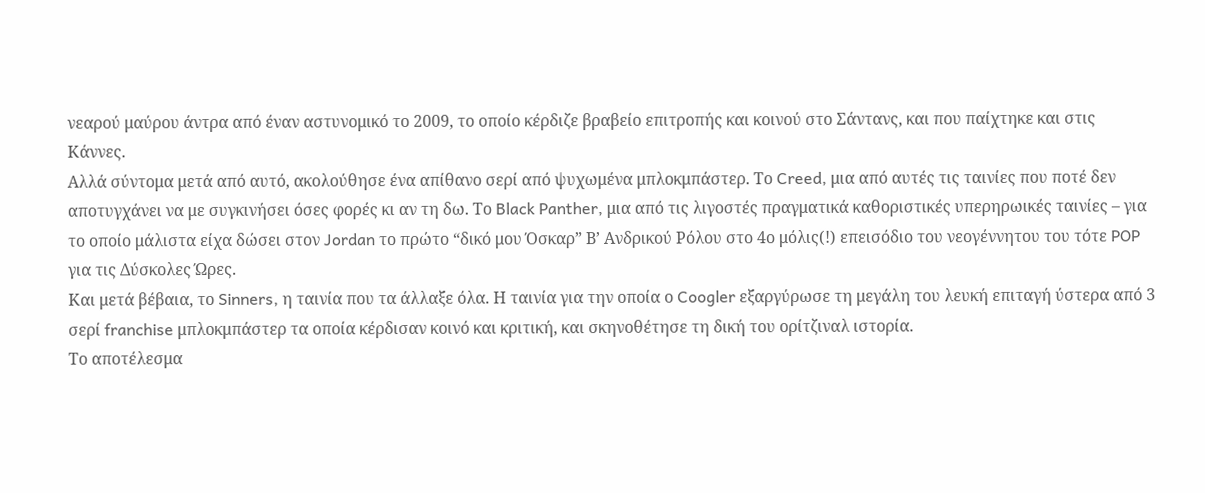νεαρού μαύρου άντρα από έναν αστυνομικό το 2009, το οποίο κέρδιζε βραβείο επιτροπής και κοινού στο Σάντανς, και που παίχτηκε και στις Κάννες.
Αλλά σύντομα μετά από αυτό, ακολούθησε ένα απίθανο σερί από ψυχωμένα μπλοκμπάστερ. Το Creed, μια από αυτές τις ταινίες που ποτέ δεν αποτυγχάνει να με συγκινήσει όσες φορές κι αν τη δω. Το Black Panther, μια από τις λιγοστές πραγματικά καθοριστικές υπερηρωικές ταινίες – για το οποίο μάλιστα είχα δώσει στον Jordan το πρώτο “δικό μου Όσκαρ” Β’ Ανδρικού Ρόλου στο 4ο μόλις(!) επεισόδιο του νεογέννητου του τότε POP για τις Δύσκολες Ώρες.
Και μετά βέβαια, το Sinners, η ταινία που τα άλλαξε όλα. Η ταινία για την οποία ο Coogler εξαργύρωσε τη μεγάλη του λευκή επιταγή ύστερα από 3 σερί franchise μπλοκμπάστερ τα οποία κέρδισαν κοινό και κριτική, και σκηνοθέτησε τη δική του ορίτζιναλ ιστορία.
Το αποτέλεσμα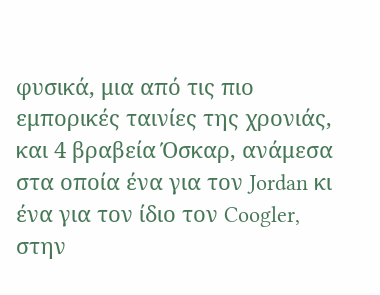φυσικά, μια από τις πιο εμπορικές ταινίες της χρονιάς, και 4 βραβεία Όσκαρ, ανάμεσα στα οποία ένα για τον Jordan κι ένα για τον ίδιο τον Coogler, στην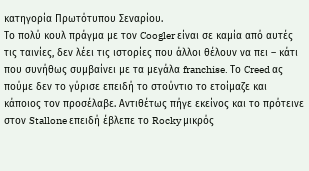κατηγορία Πρωτότυπου Σεναρίου.
Το πολύ κουλ πράγμα με τον Coogler είναι σε καμία από αυτές τις ταινίες, δεν λέει τις ιστορίες που άλλοι θέλουν να πει – κάτι που συνήθως συμβαίνει με τα μεγάλα franchise. Το Creed ας πούμε δεν το γύρισε επειδή το στούντιο το ετοίμαζε και κάποιος τον προσέλαβε. Αντιθέτως πήγε εκείνος και το πρότεινε στον Stallone επειδή έβλεπε το Rocky μικρός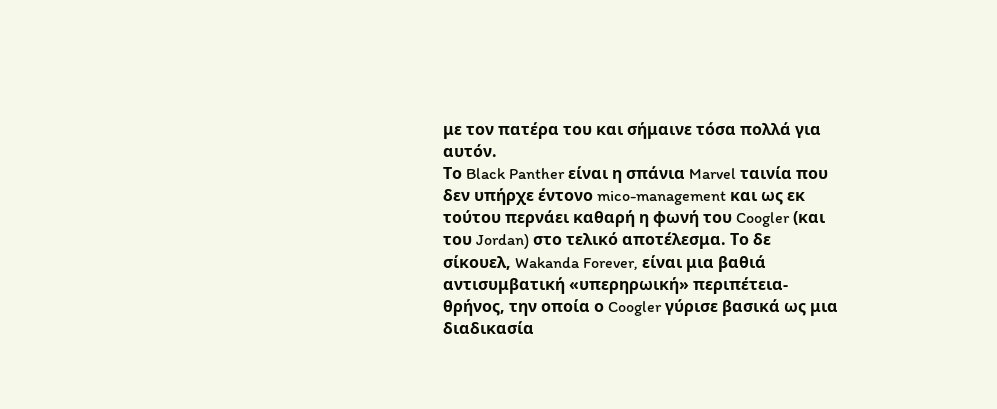με τον πατέρα του και σήμαινε τόσα πολλά για αυτόν.
Το Black Panther είναι η σπάνια Marvel ταινία που δεν υπήρχε έντονο mico-management και ως εκ τούτου περνάει καθαρή η φωνή του Coogler (και του Jordan) στο τελικό αποτέλεσμα. Το δε σίκουελ, Wakanda Forever, είναι μια βαθιά αντισυμβατική «υπερηρωική» περιπέτεια-θρήνος, την οποία ο Coogler γύρισε βασικά ως μια διαδικασία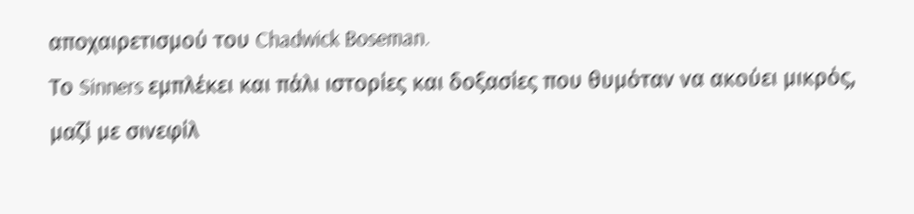αποχαιρετισμού του Chadwick Boseman.
Το Sinners εμπλέκει και πάλι ιστορίες και δοξασίες που θυμόταν να ακούει μικρός, μαζί με σινεφίλ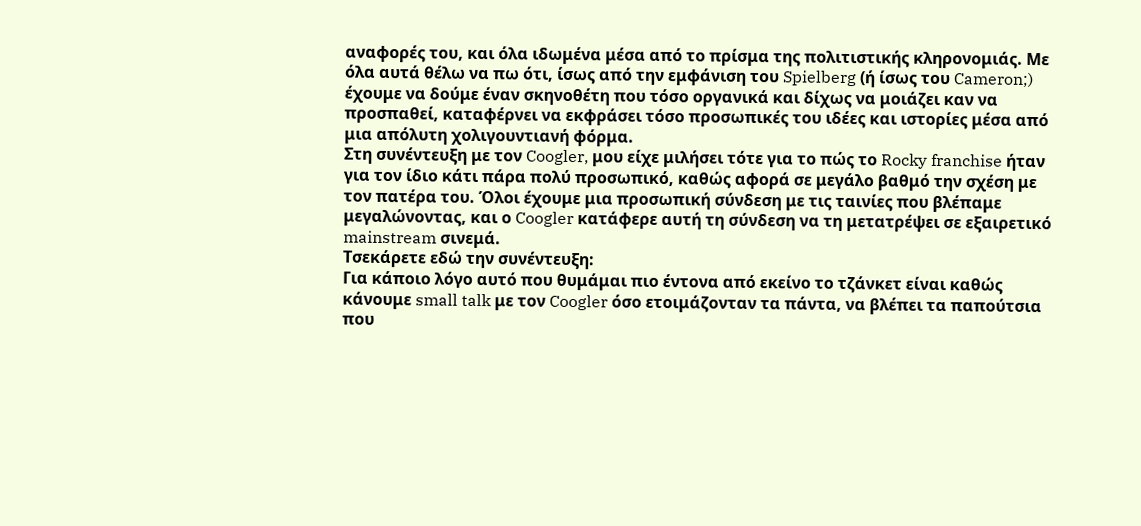αναφορές του, και όλα ιδωμένα μέσα από το πρίσμα της πολιτιστικής κληρονομιάς. Με όλα αυτά θέλω να πω ότι, ίσως από την εμφάνιση του Spielberg (ή ίσως του Cameron;) έχουμε να δούμε έναν σκηνοθέτη που τόσο οργανικά και δίχως να μοιάζει καν να προσπαθεί, καταφέρνει να εκφράσει τόσο προσωπικές του ιδέες και ιστορίες μέσα από μια απόλυτη χολιγουντιανή φόρμα.
Στη συνέντευξη με τον Coogler, μου είχε μιλήσει τότε για το πώς το Rocky franchise ήταν για τον ίδιο κάτι πάρα πολύ προσωπικό, καθώς αφορά σε μεγάλο βαθμό την σχέση με τον πατέρα του. Όλοι έχουμε μια προσωπική σύνδεση με τις ταινίες που βλέπαμε μεγαλώνοντας, και ο Coogler κατάφερε αυτή τη σύνδεση να τη μετατρέψει σε εξαιρετικό mainstream σινεμά.
Τσεκάρετε εδώ την συνέντευξη:
Για κάποιο λόγο αυτό που θυμάμαι πιο έντονα από εκείνο το τζάνκετ είναι καθώς κάνουμε small talk με τον Coogler όσο ετοιμάζονταν τα πάντα, να βλέπει τα παπούτσια που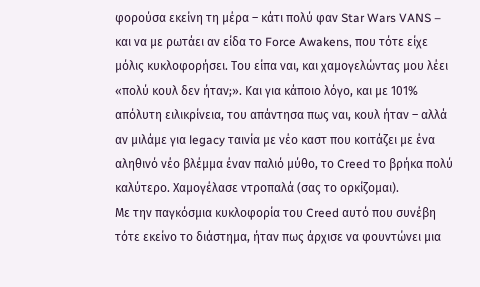φορούσα εκείνη τη μέρα – κάτι πολύ φαν Star Wars VANS – και να με ρωτάει αν είδα το Force Awakens, που τότε είχε μόλις κυκλοφορήσει. Του είπα ναι, και χαμογελώντας μου λέει «πολύ κουλ δεν ήταν;». Και για κάποιο λόγο, και με 101% απόλυτη ειλικρίνεια, του απάντησα πως ναι, κουλ ήταν – αλλά αν μιλάμε για legacy ταινία με νέο καστ που κοιτάζει με ένα αληθινό νέο βλέμμα έναν παλιό μύθο, το Creed το βρήκα πολύ καλύτερο. Χαμογέλασε ντροπαλά (σας το ορκίζομαι).
Με την παγκόσμια κυκλοφορία του Creed αυτό που συνέβη τότε εκείνο το διάστημα, ήταν πως άρχισε να φουντώνει μια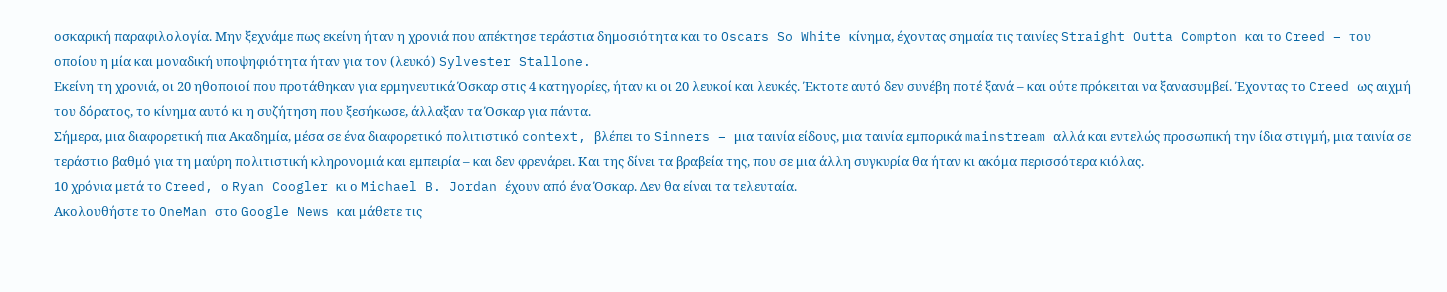οσκαρική παραφιλολογία. Μην ξεχνάμε πως εκείνη ήταν η χρονιά που απέκτησε τεράστια δημοσιότητα και το Oscars So White κίνημα, έχοντας σημαία τις ταινίες Straight Outta Compton και το Creed – του οποίου η μία και μοναδική υποψηφιότητα ήταν για τον (λευκό) Sylvester Stallone.
Εκείνη τη χρονιά, οι 20 ηθοποιοί που προτάθηκαν για ερμηνευτικά Όσκαρ στις 4 κατηγορίες, ήταν κι οι 20 λευκοί και λευκές. Έκτοτε αυτό δεν συνέβη ποτέ ξανά – και ούτε πρόκειται να ξανασυμβεί. Έχοντας το Creed ως αιχμή του δόρατος, το κίνημα αυτό κι η συζήτηση που ξεσήκωσε, άλλαξαν τα Όσκαρ για πάντα.
Σήμερα, μια διαφορετική πια Ακαδημία, μέσα σε ένα διαφορετικό πολιτιστικό context, βλέπει το Sinners – μια ταινία είδους, μια ταινία εμπορικά mainstream αλλά και εντελώς προσωπική την ίδια στιγμή, μια ταινία σε τεράστιο βαθμό για τη μαύρη πολιτιστική κληρονομιά και εμπειρία – και δεν φρενάρει. Και της δίνει τα βραβεία της, που σε μια άλλη συγκυρία θα ήταν κι ακόμα περισσότερα κιόλας.
10 χρόνια μετά το Creed, ο Ryan Coogler κι ο Michael B. Jordan έχουν από ένα Όσκαρ. Δεν θα είναι τα τελευταία.
Aκολουθήστε το OneMan στο Google News και μάθετε τις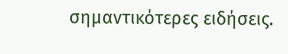σημαντικότερες ειδήσεις.